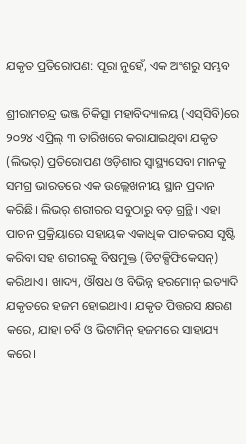ଯକୃତ ପ୍ରତିରୋପଣ: ପୂରା ନୁହେଁ, ଏକ ଅଂଶରୁ ସମ୍ଭବ

ଶ୍ରୀରାମଚନ୍ଦ୍ର ଭଞ୍ଜ ଚିକିତ୍ସା ମହାବିଦ୍ୟାଳୟ (ଏସ୍‌ସିବି)ରେ ୨୦୨୪ ଏପ୍ରିଲ୍ ୩ ତାରିଖରେ କରାଯାଇଥିବା ଯକୃତ (ଲିଭର୍‌) ପ୍ରତିରୋପଣ ଓଡ଼ିଶାର ସ୍ୱାସ୍ଥ୍ୟସେବା ମାନକୁ ସମଗ୍ର ଭାରତରେ ଏକ ଉଲ୍ଲେଖନୀୟ ସ୍ଥାନ ପ୍ରଦାନ କରିଛି। ଲିଭର୍ ଶରୀରର ସବୁଠାରୁ ବଡ଼ ଗ୍ରନ୍ଥି। ଏହା ପାଚନ ପ୍ରକ୍ରିୟାରେ ସହାୟକ ଏକାଧିକ ପାଚକରସ ସୃଷ୍ଟି କରିବା ସହ ଶରୀରକୁ ବିଷମୁକ୍ତ (ଡିଟକ୍ସିଫିକେସନ୍‌) କରିଥାଏ। ଖାଦ୍ୟ, ଔଷଧ ଓ ବିଭିନ୍ନ ହରମୋନ୍ ଇତ୍ୟାଦି ଯକୃତରେ ହଜମ ହୋଇଥାଏ। ଯକୃତ ପିତ୍ତରସ କ୍ଷରଣ କରେ, ଯାହା ଚର୍ବି ଓ ଭିଟାମିନ୍ ହଜମରେ ସାହାଯ୍ୟ କରେ।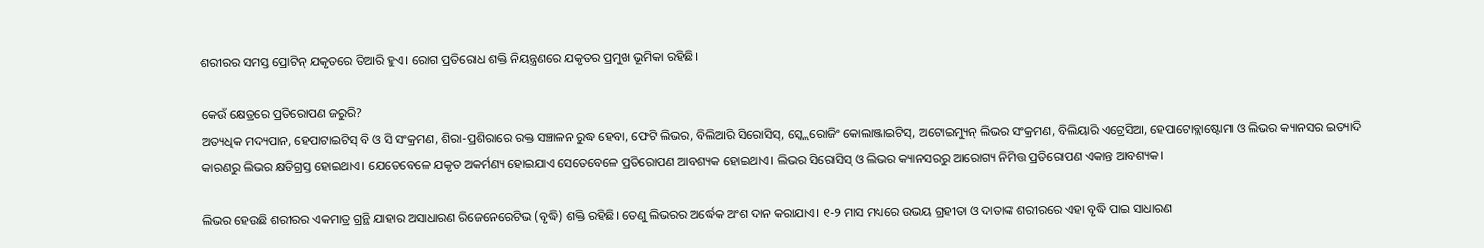ଶରୀରର ସମସ୍ତ ପ୍ରୋଟିନ୍ ଯକୃତରେ ତିଆରି ହୁଏ। ରୋଗ ପ୍ରତିରୋଧ ଶକ୍ତି ନିୟନ୍ତ୍ରଣରେ ଯକୃତର ପ୍ରମୁଖ ଭୂମିକା ରହିଛି।

କେଉଁ କ୍ଷେତ୍ରରେ ପ୍ରତିରୋପଣ ଜରୁରି?
ଅତ୍ୟଧିକ ମଦ୍ୟପାନ, ହେପାଟାଇଟିସ୍ ବି ଓ ସି ସଂକ୍ରମଣ, ଶିରା-ପ୍ରଶିରାରେ ରକ୍ତ ସଞ୍ଚାଳନ ରୁଦ୍ଧ ହେବା, ଫେଟି ଲିଭର, ବିଲିଆରି ସିରୋସିସ୍, ସ୍କ୍ଲେରୋଜିଂ କୋଲାଞ୍ଜାଇଟିସ୍, ଅଟୋଇମ୍ୟୁନ୍ ଲିଭର ସଂକ୍ରମଣ, ବିଲିୟାରି ଏଟ୍ରେସିଆ, ହେପାଟୋବ୍ଲାଷ୍ଟୋମା ଓ ଲିଭର କ୍ୟାନସର ଇତ୍ୟାଦି କାରଣରୁ ଲିଭର କ୍ଷତିଗ୍ରସ୍ତ ହୋଇଥାଏ। ଯେତେବେଳେ ଯକୃତ ଅକର୍ମଣ୍ୟ ହୋଇଯାଏ ସେତେବେଳେ ପ୍ରତିରୋପଣ ଆବଶ୍ୟକ ହୋଇଥାଏ। ଲିଭର ସିରୋସିସ୍ ଓ ଲିଭର କ୍ୟାନସରରୁ ଆରୋଗ୍ୟ ନିମିତ୍ତ ପ୍ରତିରୋପଣ ଏକାନ୍ତ ଆବଶ୍ୟକ।

ଲିଭର ହେଉଛି ଶରୀରର ଏକମାତ୍ର ଗ୍ରନ୍ଥି ଯାହାର ଅସାଧାରଣ ରିଜେନେରେଟିଭ (ବୃଦ୍ଧି) ଶକ୍ତି ରହିଛି। ତେଣୁ ଲିଭରର ଅର୍ଦ୍ଧେକ ଅଂଶ ଦାନ କରାଯାଏ। ୧-୨ ମାସ ମଧ୍ୟରେ ଉଭୟ ଗ୍ରହୀତା ଓ ଦାତାଙ୍କ ଶରୀରରେ ଏହା ବୃଦ୍ଧି ପାଇ ସାଧାରଣ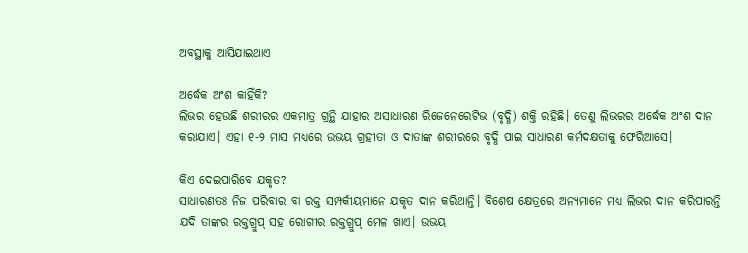ଅବସ୍ଥାକୁ ଆସିଯାଇଥାଏ

ଅର୍ଦ୍ଧେକ ଅଂଶ କାହିଁକି?
ଲିଭର ହେଉଛି ଶରୀରର ଏକମାତ୍ର ଗ୍ରନ୍ଥି ଯାହାର ଅସାଧାରଣ ରିଜେନେରେଟିଭ (ବୃଦ୍ଧି) ଶକ୍ତି ରହିଛି। ତେଣୁ ଲିଭରର ଅର୍ଦ୍ଧେକ ଅଂଶ ଦାନ କରାଯାଏ। ଏହା ୧-୨ ମାସ ମଧ୍ୟରେ ଉଭୟ ଗ୍ରହୀତା ଓ ଦାତାଙ୍କ ଶରୀରରେ ବୃଦ୍ଧି ପାଇ ସାଧାରଣ କର୍ମଦକ୍ଷତାକୁ ଫେରିଆସେ।

କିଏ ଦେଇପାରିବେ ଯକୃତ?
ସାଧାରଣତଃ ନିଜ ପରିବାର ବା ରକ୍ତ ସମ୍ପର୍କୀୟମାନେ ଯକୃତ ଦାନ କରିଥାନ୍ତି। ବିଶେଷ କ୍ଷେତ୍ରରେ ଅନ୍ୟମାନେ ମଧ୍ୟ ଲିଭର ଦାନ କରିପାରନ୍ତି ଯଦି ତାଙ୍କର ରକ୍ତଗ୍ରୁପ୍‌ ସହ ରୋଗୀର ରକ୍ତଗ୍ରୁପ୍‌ ମେଳ ଖାଏ। ଉଭୟ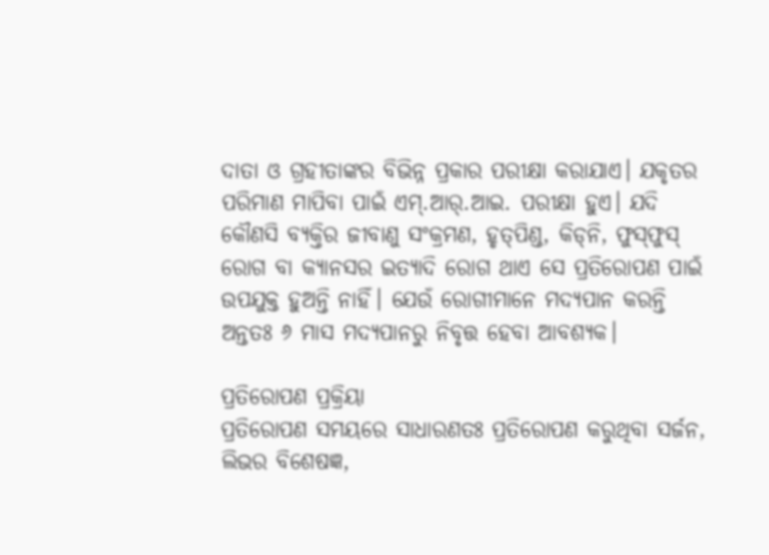ଦାତା ଓ ଗ୍ରହୀତାଙ୍କର ବିଭିନ୍ନ ପ୍ରକାର ପରୀକ୍ଷା କରାଯାଏ। ଯକୃତର ପରିମାଣ ମାପିବା ପାଇଁ ଏମ୍.ଆର୍.ଆଇ. ପରୀକ୍ଷା ହୁଏ। ଯଦି କୌଣସି ବ୍ୟକ୍ତିର ଜୀବାଣୁ ସଂକ୍ରମଣ, ହୃତ୍‌ପିଣ୍ଡ, କିଡ୍‌ନି, ଫୁସ୍‌ଫୁସ୍ ରୋଗ ବା କ୍ୟାନସର ଇତ୍ୟାଦି ରୋଗ ଥାଏ ସେ ପ୍ରତିରୋପଣ ପାଇଁ ଉପଯୁକ୍ତ ହୁଅନ୍ତି ନାହିଁ। ଯେଉଁ ରୋଗୀମାନେ ମଦ୍ୟପାନ କରନ୍ତି ଅନ୍ତତଃ ୬ ମାସ ମଦ୍ୟପାନରୁ ନିବୃତ୍ତ ହେବା ଆବଶ୍ୟକ।

ପ୍ରତିରୋପଣ ପ୍ରକ୍ରିୟା
ପ୍ରତିରୋପଣ ସମୟରେ ସାଧାରଣତଃ ପ୍ରତିରୋପଣ କରୁଥିବା ସର୍ଜନ, ଲିଭର ବିଶେଷଜ୍ଞ,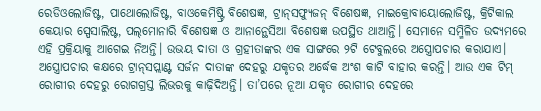ରେଡିଓଲୋଜିଷ୍ଟ, ପାଥୋଲୋଜିଷ୍ଟ, ବାଓକେମିଷ୍ଟ୍ରି ବିଶେଷଜ୍ଞ, ଟ୍ରାନ୍‌ସଫ୍ୟୁଜନ୍‌ ବିଶେଷଜ୍ଞ, ମାଇକ୍ରୋବାୟୋଲୋଜିଷ୍ଟ, କ୍ରିଟିକାଲ କେୟାର ସ୍ପେସାଲିଷ୍ଟ, ପଲ୍‌ମୋନାରି ବିଶେଷଜ୍ଞ ଓ ଆନାନ୍ଥେସିଆ ବିଶେଷଜ୍ଞ ଉପସ୍ଥିତ ଥାଆନ୍ତି। ସେମାନେ ସମ୍ମିଳିତ ଉଦ୍ୟମରେ ଏହି ପ୍ରକ୍ରିୟାକୁ ଆଗେଇ ନିଅନ୍ତି। ଉଭୟ ଦାତା ଓ ଗ୍ରହୀତାଙ୍କର ଏକ ସାଙ୍ଗରେ ୨ଟି ଟେବୁଲରେ ଅସ୍ତ୍ରୋପଚାର କରାଯାଏ।
ଅସ୍ତ୍ରୋପଚାର କକ୍ଷରେ ଟ୍ରାନ୍‌ସପ୍ଲାଣ୍ଟ ସର୍ଜନ ଦାତାଙ୍କ ଦେହରୁ ଯକୃତର ଅର୍ଦ୍ଧେକ ଅଂଶ କାଟି ବାହାର କରନ୍ତି। ଆଉ ଏକ ଟିମ୍ ରୋଗୀର ଦେହରୁ ରୋଗଗ୍ରସ୍ତ ଲିଭରକୁ କାଢ଼ିଦିଅନ୍ତି। ତା’ପରେ ନୂଆ ଯକୃତ ରୋଗୀର ଦେହରେ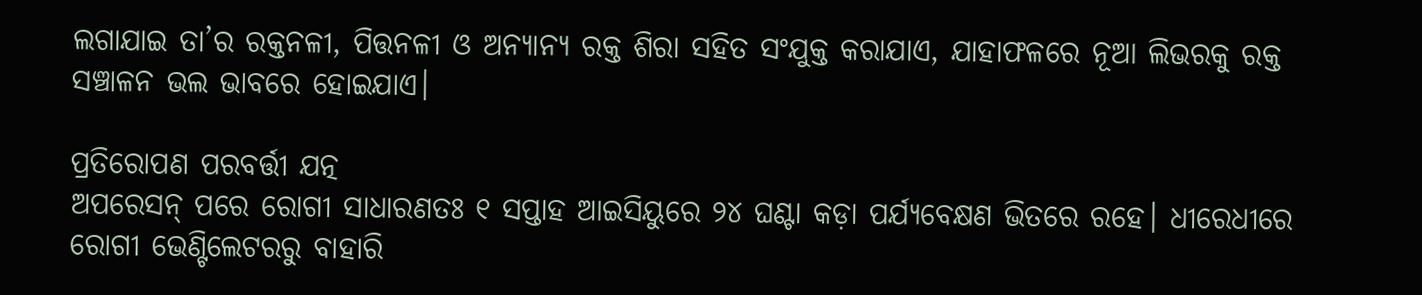ଲଗାଯାଇ ତା’ର ରକ୍ତନଳୀ, ପିତ୍ତନଳୀ ଓ ଅନ୍ୟାନ୍ୟ ରକ୍ତ ଶିରା ସହିତ ସଂଯୁକ୍ତ କରାଯାଏ, ଯାହାଫଳରେ ନୂଆ ଲିଭରକୁ ରକ୍ତ ସଞ୍ଚାଳନ ଭଲ ଭାବରେ ହୋଇଯାଏ।

ପ୍ରତିରୋପଣ ପରବର୍ତ୍ତୀ ଯତ୍ନ
ଅପରେସନ୍ ପରେ ରୋଗୀ ସାଧାରଣତଃ ୧ ସପ୍ତାହ ଆଇସିୟୁରେ ୨୪ ଘଣ୍ଟା କଡ଼ା ପର୍ଯ୍ୟବେକ୍ଷଣ ଭିତରେ ରହେ। ଧୀରେଧୀରେ ରୋଗୀ ଭେଣ୍ଟିଲେଟରରୁ ବାହାରି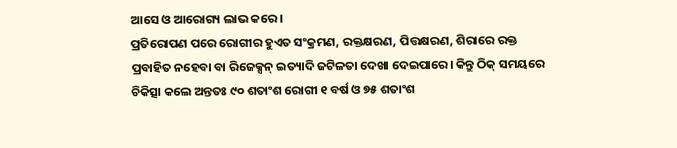ଆସେ ଓ ଆରୋଗ୍ୟ ଲାଭ କରେ।
ପ୍ରତିରୋପଣ ପରେ ରୋଗୀର ହୁଏତ ସଂକ୍ରମଣ, ରକ୍ତକ୍ଷରଣ, ପିତ୍ତକ୍ଷରଣ, ଶିରାରେ ରକ୍ତ ପ୍ରବାହିତ ନହେବା ବା ରିଜେକ୍ସନ୍ ଇତ୍ୟାଦି ଜଟିଳତା ଦେଖା ଦେଇପାରେ। କିନ୍ତୁ ଠିକ୍ ସମୟରେ ଚିକିତ୍ସା କଲେ ଅନ୍ତତଃ ୯୦ ଶତାଂଶ ରୋଗୀ ୧ ବର୍ଷ ଓ ୭୫ ଶତାଂଶ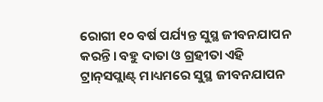ରୋଗୀ ୧୦ ବର୍ଷ ପର୍ଯ୍ୟନ୍ତ ସୁସ୍ଥ ଜୀବନଯାପନ କରନ୍ତି। ବହୁ ଦାତା ଓ ଗ୍ରହୀତା ଏହି ଟ୍ରାନ୍‌ସପ୍ଲାଣ୍ଟ୍‌ ମାଧ୍ୟମରେ ସୁସ୍ଥ ଜୀବନଯାପନ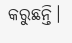କରୁଛନ୍ତି।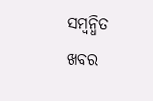ସମ୍ବନ୍ଧିତ ଖବର